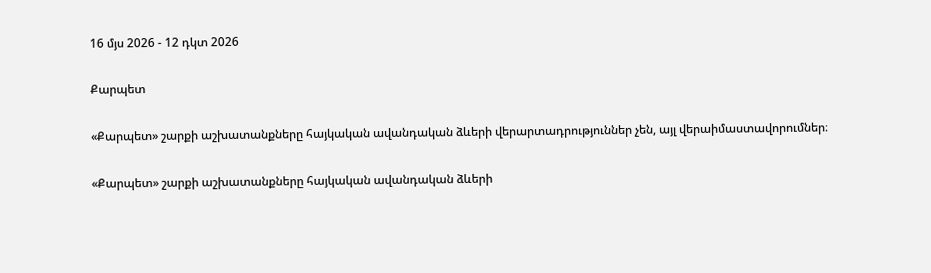16 մյս 2026 - 12 դկտ 2026

Քարպետ

«Քարպետ» շարքի աշխատանքները հայկական ավանդական ձևերի վերարտադրություններ չեն, այլ վերաիմաստավորումներ։

«Քարպետ» շարքի աշխատանքները հայկական ավանդական ձևերի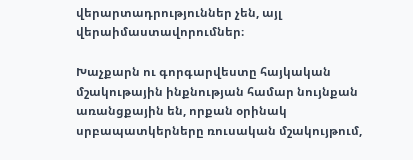վերարտադրություններ չեն, այլ վերաիմաստավորումներ։

Խաչքարն ու գորգարվեստը հայկական մշակութային ինքնության համար նույնքան առանցքային են, որքան օրինակ սրբապատկերները ռուսական մշակույթում,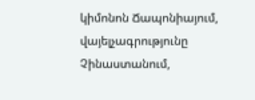կիմոնոն Ճապոնիայում, վայելչագրությունը Չինաստանում,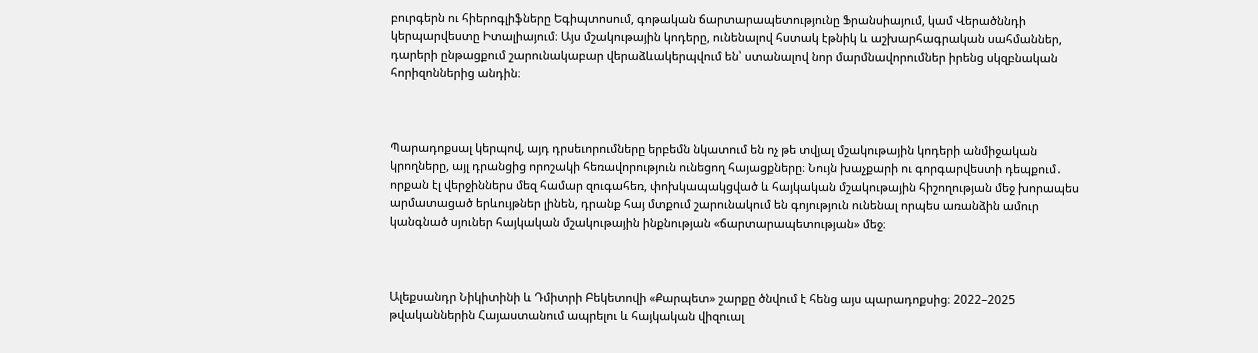բուրգերն ու հիերոգլիֆները Եգիպտոսում, գոթական ճարտարապետությունը Ֆրանսիայում, կամ Վերածննդի կերպարվեստը Իտալիայում։ Այս մշակութային կոդերը, ունենալով հստակ էթնիկ և աշխարհագրական սահմաններ, դարերի ընթացքում շարունակաբար վերաձևակերպվում են՝ ստանալով նոր մարմնավորումներ իրենց սկզբնական հորիզոններից անդին։



Պարադոքսալ կերպով, այդ դրսեւորումները երբեմն նկատում են ոչ թե տվյալ մշակութային կոդերի անմիջական կրողները, այլ դրանցից որոշակի հեռավորություն ունեցող հայացքները։ Նույն խաչքարի ու գորգարվեստի դեպքում․ որքան էլ վերջիններս մեզ համար զուգահեռ, փոխկապակցված և հայկական մշակութային հիշողության մեջ խորապես արմատացած երևույթներ լինեն, դրանք հայ մտքում շարունակում են գոյություն ունենալ որպես առանձին ամուր կանգնած սյուներ հայկական մշակութային ինքնության «ճարտարապետության» մեջ։



Ալեքսանդր Նիկիտինի և Դմիտրի Բեկետովի «Քարպետ» շարքը ծնվում է հենց այս պարադոքսից։ 2022–2025 թվականներին Հայաստանում ապրելու և հայկական վիզուալ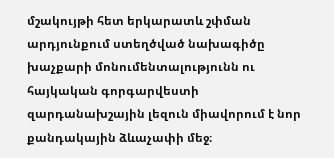մշակույթի հետ երկարատև շփման արդյունքում ստեղծված նախագիծը խաչքարի մոնումենտալությունն ու հայկական գորգարվեստի զարդանախշային լեզուն միավորում է նոր քանդակային ձևաչափի մեջ։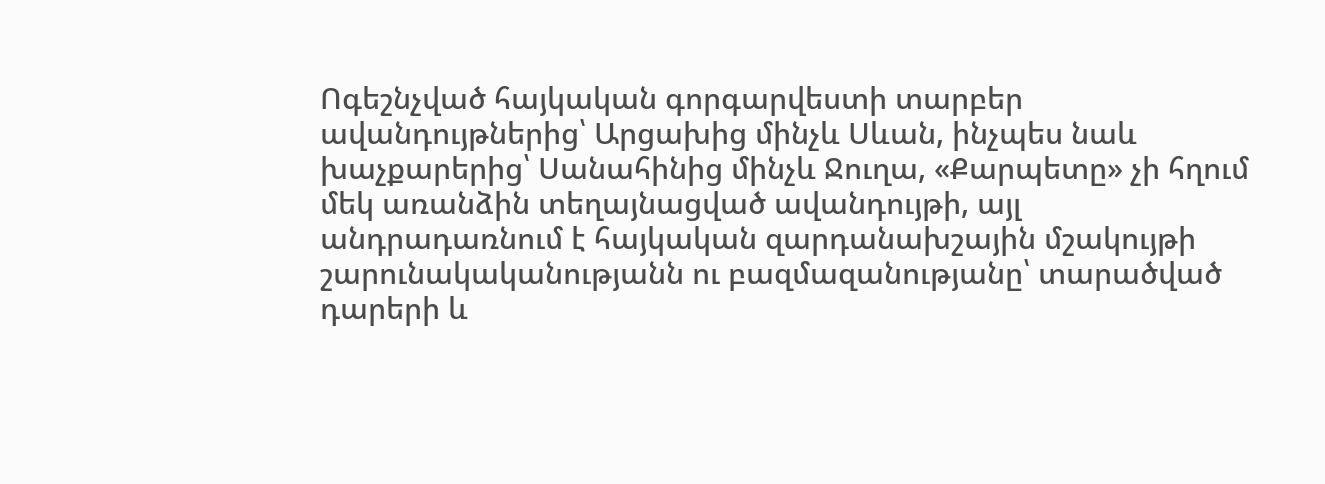Ոգեշնչված հայկական գորգարվեստի տարբեր ավանդույթներից՝ Արցախից մինչև Սևան, ինչպես նաև խաչքարերից՝ Սանահինից մինչև Ջուղա, «Քարպետը» չի հղում մեկ առանձին տեղայնացված ավանդույթի, այլ անդրադառնում է հայկական զարդանախշային մշակույթի շարունակականությանն ու բազմազանությանը՝ տարածված դարերի և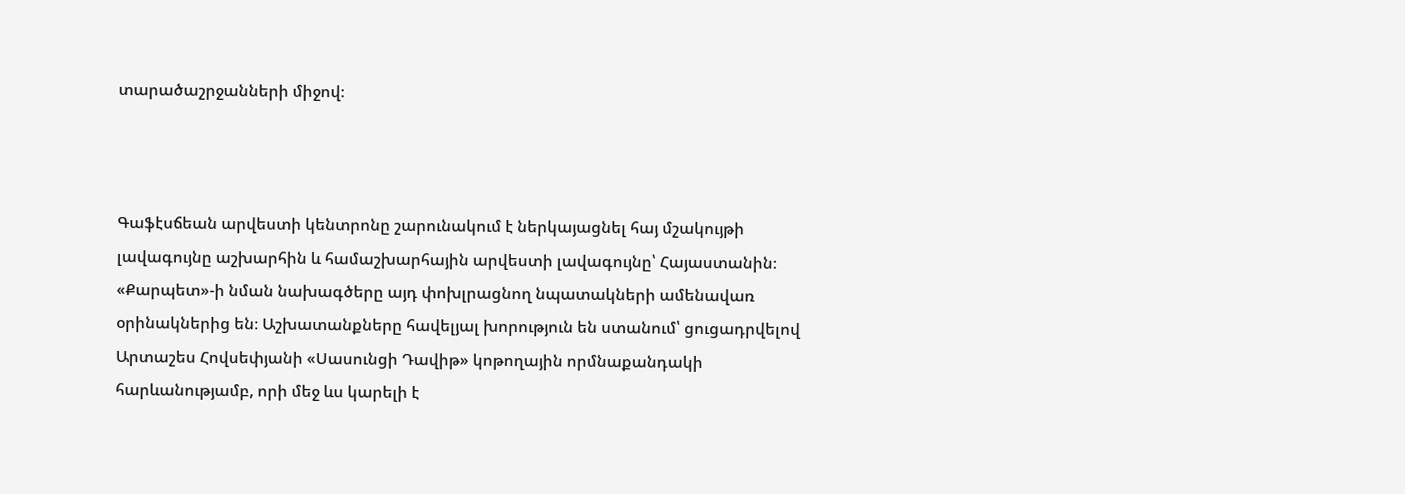տարածաշրջանների միջով։



Գաֆէսճեան արվեստի կենտրոնը շարունակում է ներկայացնել հայ մշակույթի լավագույնը աշխարհին և համաշխարհային արվեստի լավագույնը՝ Հայաստանին։ «Քարպետ»-ի նման նախագծերը այդ փոխլրացնող նպատակների ամենավառ օրինակներից են։ Աշխատանքները հավելյալ խորություն են ստանում՝ ցուցադրվելով Արտաշես Հովսեփյանի «Սասունցի Դավիթ» կոթողային որմնաքանդակի հարևանությամբ, որի մեջ ևս կարելի է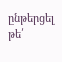ընթերցել թե՛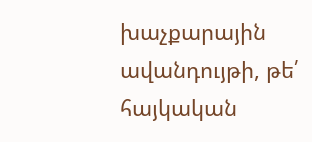խաչքարային ավանդույթի, թե՛ հայկական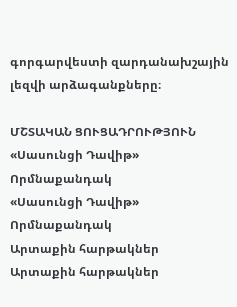գորգարվեստի զարդանախշային լեզվի արձագանքները։

ՄՇՏԱԿԱՆ ՑՈՒՑԱԴՐՈՒԹՅՈՒՆ
«Սասունցի Դավիթ» Որմնաքանդակ
«Սասունցի Դավիթ» Որմնաքանդակ
Արտաքին հարթակներ
Արտաքին հարթակներ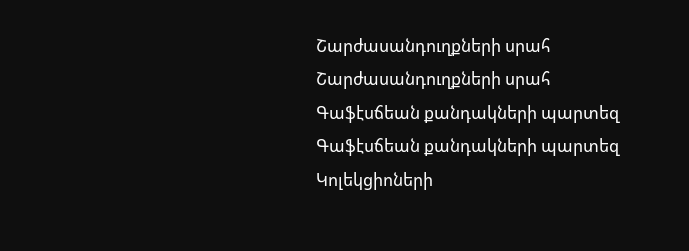Շարժասանդուղքների սրահ
Շարժասանդուղքների սրահ
Գաֆէսճեան քանդակների պարտեզ
Գաֆէսճեան քանդակների պարտեզ
Կոլեկցիոների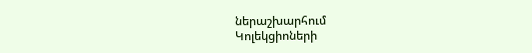ներաշխարհում
Կոլեկցիոների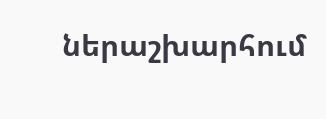ներաշխարհում